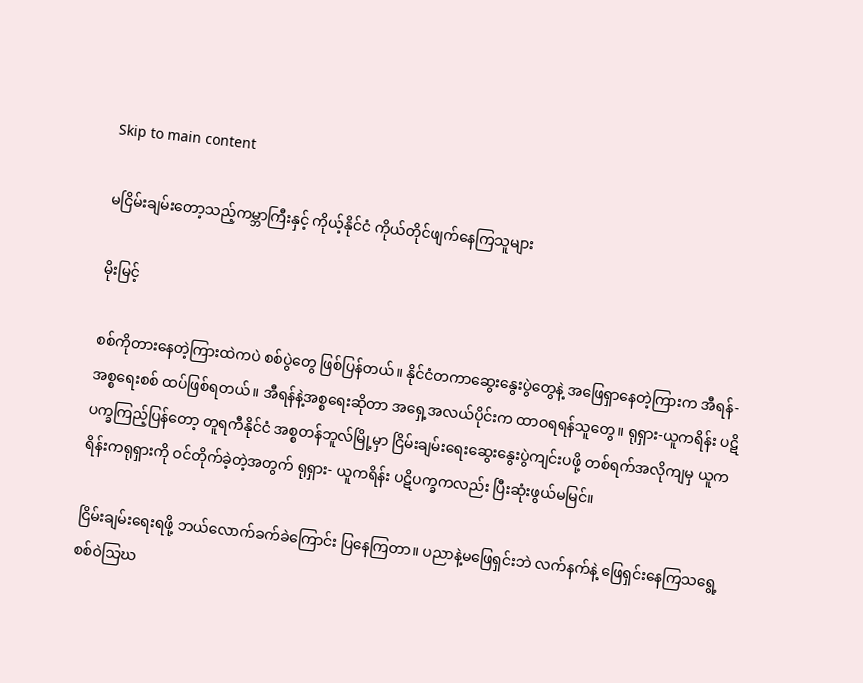Skip to main content

မငြိမ်းချမ်းတော့သည့်ကမ္ဘာကြီးနှင့် ကိုယ့်နိုင်ငံ ကိုယ်တိုင်ဖျက်နေကြသူများ

မိုးမြင့်

စစ်ကိုတားနေတဲ့ကြားထဲကပဲ စစ်ပွဲတွေ ဖြစ်ပြန်တယ်။ နိုင်ငံတကာဆွေးနွေးပွဲတွေနဲ့ အဖြေရှာနေတဲ့ကြားက အီရန်-အစ္စရေးစစ် ထပ်ဖြစ်ရတယ်။ အီရန်နဲ့အစ္စရေးဆိုတာ အရှေ့အလယ်ပိုင်းက ထာဝရရန်သူတွေ။ ရုရှား-ယူကရိန်း ပဋိပက္ခကြည့်ပြန်တော့ တူရကီနိုင်ငံ အစ္စတန်ဘူလ်မြို့မှာ ငြိမ်းချမ်းရေးဆွေးနွေးပွဲကျင်းပဖို့ တစ်ရက်အလိုကျမှ ယူကရိန်းကရုရှားကို ဝင်တိုက်ခဲ့တဲ့အတွက် ရုရှား- ယူကရိန်း ပဋိပက္ခကလည်း ပြီးဆုံးဖွယ်မမြင်။

ငြိမ်းချမ်းရေးရဖို့ ဘယ်လောက်ခက်ခဲကြောင်း ပြနေကြတာ။ ပညာနဲ့မဖြေရှင်းဘဲ လက်နက်နဲ့ ဖြေရှင်းနေကြသရွေ့ စစ်ဝဲသြဃ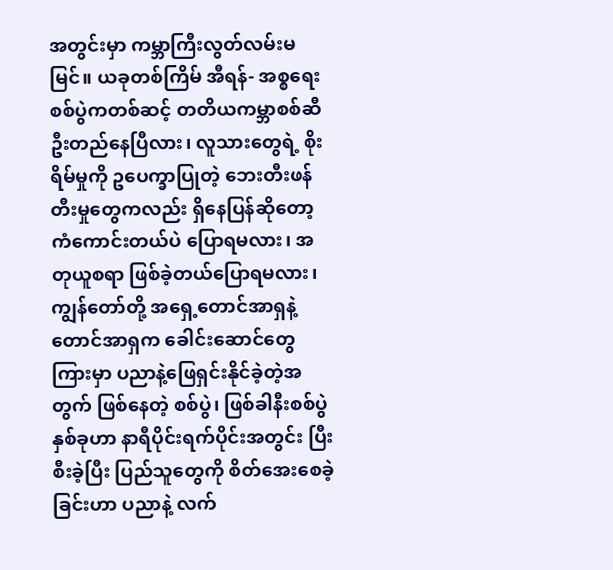အတွင်းမှာ ကမ္ဘာကြီးလွတ်လမ်းမမြင်။ ယခုတစ်ကြိမ် အီရန်- အစ္စရေး စစ်ပွဲကတစ်ဆင့် တတိယကမ္ဘာစစ်ဆီ ဦးတည်နေပြီလား၊ လူသားတွေရဲ့ စိုးရိမ်မှုကို ဥပေက္ခာပြုတဲ့ ဘေးတီးဖန်တီးမှုတွေကလည်း ရှိနေပြန်ဆိုတော့ ကံကောင်းတယ်ပဲ ပြောရမလား၊ အတုယူစရာ ဖြစ်ခဲ့တယ်ပြောရမလား၊ ကျွန်တော်တို့ အရှေ့တောင်အာရှနဲ့ တောင်အာရှက ခေါင်းဆောင်တွေကြားမှာ ပညာနဲ့ဖြေရှင်းနိုင်ခဲ့တဲ့အတွက် ဖြစ်နေတဲ့ စစ်ပွဲ၊ ဖြစ်ခါနီးစစ်ပွဲနှစ်ခုဟာ နာရီပိုင်းရက်ပိုင်းအတွင်း ပြီးစီးခဲ့ပြီး ပြည်သူတွေကို စိတ်အေးစေခဲ့ခြင်းဟာ ပညာနဲ့ လက်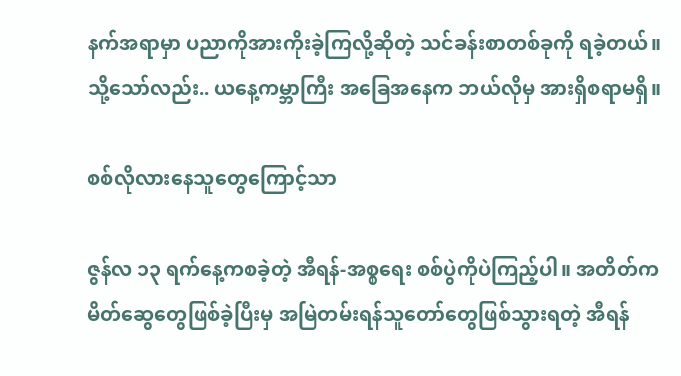နက်အရာမှာ ပညာကိုအားကိုးခဲ့ကြလို့ဆိုတဲ့ သင်ခန်းစာတစ်ခုကို ရခဲ့တယ်။ သို့သော်လည်း.. ယနေ့ကမ္ဘာကြီး အခြေအနေက ဘယ်လိုမှ အားရှိစရာမရှိ။

စစ်လိုလားနေသူတွေကြောင့်သာ

ဇွန်လ ၁၃ ရက်နေ့ကစခဲ့တဲ့ အီရန်-အစ္စရေး စစ်ပွဲကိုပဲကြည့်ပါ။ အတိတ်က မိတ်ဆွေတွေဖြစ်ခဲ့ပြီးမှ အမြဲတမ်းရန်သူတော်တွေဖြစ်သွားရတဲ့ အီရန်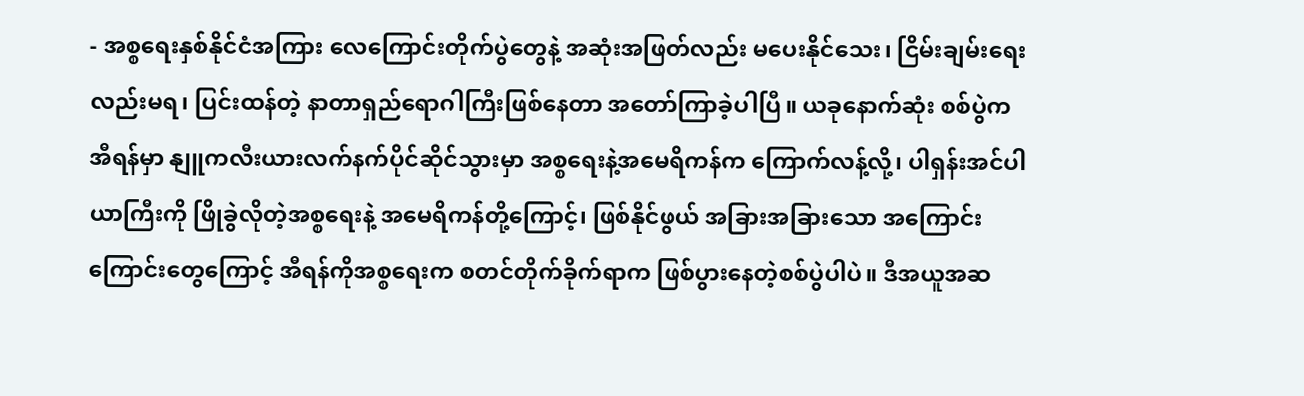- အစ္စရေးနှစ်နိုင်ငံအကြား လေကြောင်းတိုက်ပွဲတွေနဲ့ အဆုံးအဖြတ်လည်း မပေးနိုင်သေး၊ ငြိမ်းချမ်းရေးလည်းမရ၊ ပြင်းထန်တဲ့ နာတာရှည်ရောဂါကြီးဖြစ်နေတာ အတော်ကြာခဲ့ပါပြီ။ ယခုနောက်ဆုံး စစ်ပွဲကအီရန်မှာ နျူကလီးယားလက်နက်ပိုင်ဆိုင်သွားမှာ အစ္စရေးနဲ့အမေရိကန်က ကြောက်လန့်လို့၊ ပါရှန်းအင်ပါယာကြီးကို ဖြိုခွဲလိုတဲ့အစ္စရေးနဲ့ အမေရိကန်တို့ကြောင့်၊ ဖြစ်နိုင်ဖွယ် အခြားအခြားသော အကြောင်းကြောင်းတွေကြောင့် အီရန်ကိုအစ္စရေးက စတင်တိုက်ခိုက်ရာက ဖြစ်ပွားနေတဲ့စစ်ပွဲပါပဲ။ ဒီအယူအဆ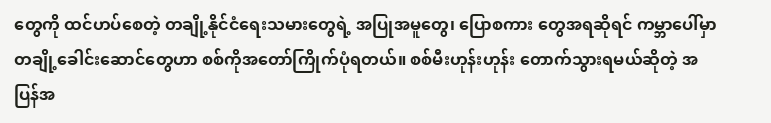တွေကို ထင်ဟပ်စေတဲ့ တချို့နိုင်ငံရေးသမားတွေရဲ့ အပြုအမူတွေ၊ ပြောစကား တွေအရဆိုရင် ကမ္ဘာပေါ်မှာ တချို့ခေါင်းဆောင်တွေဟာ စစ်ကိုအတော်ကြိုက်ပုံရတယ်။ စစ်မီးဟုန်းဟုန်း တောက်သွားရမယ်ဆိုတဲ့ အပြန်အ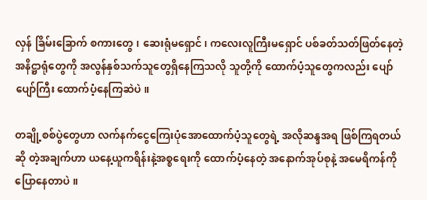လှန် ခြိမ်းခြောက် စကားတွေ၊ ဆေးရုံမရှောင်၊ ကလေးလူကြီးမရှောင် ပစ်ခတ်သတ်ဖြတ်နေတဲ့ အနိဋ္ဌာရုံတွေကို အလွန်နှစ်သက်သူတွေရှိနေကြသလို သူတို့ကို ထောက်ပံ့သူတွေကလည်း ပျော်ပျော်ကြီး ထောက်ပံ့နေကြဆဲပဲ။

တချို့စစ်ပွဲတွေဟာ လက်နက်ငွေကြေးပုံအောထောက်ပံ့သူတွေရဲ့ အလိုဆန္ဒအရ ဖြစ်ကြရတယ်ဆို တဲ့အချက်ဟာ ယနေ့ယူကရိန်းနဲ့အစ္စရေးကို ထောက်ပံ့နေတဲ့ အနောက်အုပ်စုနဲ့ အမေရိကန်ကို ပြောနေတာပဲ။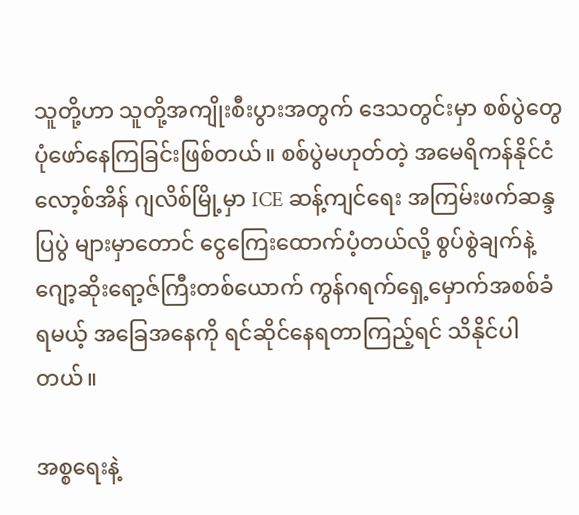သူတို့ဟာ သူတို့အကျိုးစီးပွားအတွက် ဒေသတွင်းမှာ စစ်ပွဲတွေပုံဖော်နေကြခြင်းဖြစ်တယ်။ စစ်ပွဲမဟုတ်တဲ့ အမေရိကန်နိုင်ငံ လော့စ်အိန် ဂျလိစ်မြို့မှာ ICE ဆန့်ကျင်ရေး အကြမ်းဖက်ဆန္ဒပြပွဲ များမှာတောင် ငွေကြေးထောက်ပံ့တယ်လို့ စွပ်စွဲချက်နဲ့ ဂျော့ဆိုးရော့ဇ်ကြီးတစ်ယောက် ကွန်ဂရက်ရှေ့မှောက်အစစ်ခံရမယ့် အခြေအနေကို ရင်ဆိုင်နေရတာကြည့်ရင် သိနိုင်ပါတယ်။

အစ္စရေးနဲ့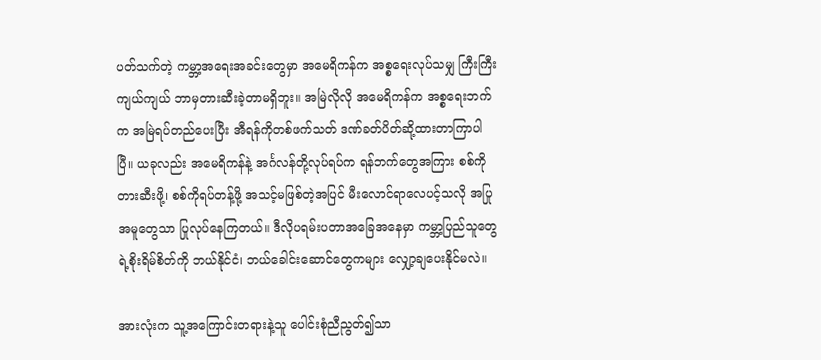ပတ်သက်တဲ့ ကမ္ဘာ့အရေးအခင်းတွေမှာ အမေရိကန်က အစ္စရေးလုပ်သမျှ ကြီးကြီး ကျယ်ကျယ် ဘာမှတားဆီးခဲ့တာမရှိဘူး။ အမြဲလိုလို အမေရိကန်က အစ္စရေးဘက်က အမြဲရပ်တည်ပေးပြီး အီရန်ကိုတစ်ဖက်သတ် ဒဏ်ခတ်ပိတ်ဆို့ထားတာကြာပါပြီ။ ယခုလည်း အမေရိကန်နဲ့ အင်္ဂလန်တို့လုပ်ရပ်က ရန်ဘက်တွေအကြား စစ်ကိုတားဆီးဖို့၊ စစ်ကိုရပ်တန့်ဖို့ အသင့်မဖြစ်တဲ့အပြင် မီးလောင်ရာလေပင့်သလို အပြုအမူတွေသာ ပြုလုပ်နေကြတယ်။ ဒီလိုပရမ်းပတာအခြေအနေမှာ ကမ္ဘာ့ပြည်သူတွေရဲ့စိုးရိမ်စိတ်ကို ဘယ်နိုင်ငံ၊ ဘယ်ခေါင်းဆောင်တွေကများ လျှော့ချပေးနိုင်မလဲ။

အားလုံးက သူ့အကြောင်းတရားနဲ့သူ ပေါင်းစုံညီညွတ်၍သာ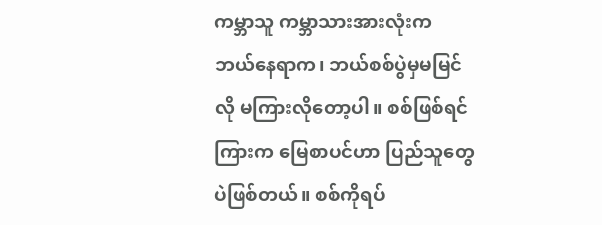ကမ္ဘာသူ ကမ္ဘာသားအားလုံးက ဘယ်နေရာက၊ ဘယ်စစ်ပွဲမှမမြင်လို မကြားလိုတော့ပါ။ စစ်ဖြစ်ရင် ကြားက မြေစာပင်ဟာ ပြည်သူတွေပဲဖြစ်တယ်။ စစ်ကိုရပ်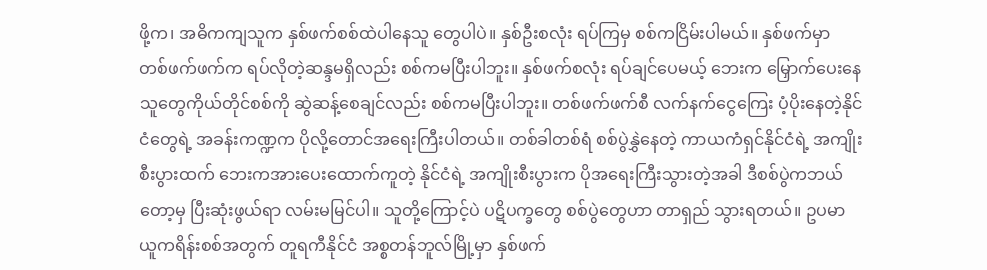ဖို့က၊ အဓိကကျသူက နှစ်ဖက်စစ်ထဲပါနေသူ တွေပါပဲ။ နှစ်ဦးစလုံး ရပ်ကြမှ စစ်ကငြိမ်းပါမယ်။ နှစ်ဖက်မှာ တစ်ဖက်ဖက်က ရပ်လိုတဲ့ဆန္ဒမရှိလည်း စစ်ကမပြီးပါဘူး။ နှစ်ဖက်စလုံး ရပ်ချင်ပေမယ့် ဘေးက မြှောက်ပေးနေသူတွေကိုယ်တိုင်စစ်ကို ဆွဲဆန့်စေချင်လည်း စစ်ကမပြီးပါဘူး။ တစ်ဖက်ဖက်စီ လက်နက်ငွေကြေး ပံ့ပိုးနေတဲ့နိုင်ငံတွေရဲ့ အခန်းကဏ္ဍက ပိုလို့တောင်အရေးကြီးပါတယ်။ တစ်ခါတစ်ရံ စစ်ပွဲနွှဲနေတဲ့ ကာယကံရှင်နိုင်ငံရဲ့ အကျိုးစီးပွားထက် ဘေးကအားပေးထောက်ကူတဲ့ နိုင်ငံရဲ့ အကျိုးစီးပွားက ပိုအရေးကြီးသွားတဲ့အခါ ဒီစစ်ပွဲကဘယ်တော့မှ ပြီးဆုံးဖွယ်ရာ လမ်းမမြင်ပါ။ သူတို့ကြောင့်ပဲ ပဋိပက္ခတွေ စစ်ပွဲတွေဟာ တာရှည် သွားရတယ်။ ဥပမာ ယူကရိန်းစစ်အတွက် တူရကီနိုင်ငံ အစ္စတန်ဘူလ်မြို့မှာ နှစ်ဖက်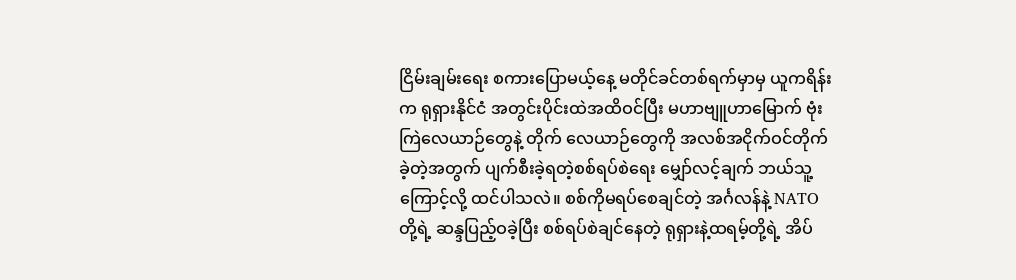ငြိမ်းချမ်းရေး စကားပြောမယ့်နေ့ မတိုင်ခင်တစ်ရက်မှာမှ ယူကရိန်းက ရုရှားနိုင်ငံ အတွင်းပိုင်းထဲအထိဝင်ပြီး မဟာဗျူဟာမြောက် ဗုံးကြဲလေယာဉ်တွေနဲ့ တိုက် လေယာဉ်တွေကို အလစ်အငိုက်ဝင်တိုက်ခဲ့တဲ့အတွက် ပျက်စီးခဲ့ရတဲ့စစ်ရပ်စဲရေး မျှော်လင့်ချက် ဘယ်သူ့ကြောင့်လို့ ထင်ပါသလဲ။ စစ်ကိုမရပ်စေချင်တဲ့ အင်္ဂလန်နဲ့ NATO တို့ရဲ့ ဆန္ဒပြည့်ဝခဲ့ပြီး စစ်ရပ်စဲချင်နေတဲ့ ရုရှားနဲ့ထရမ့်တို့ရဲ့ အိပ်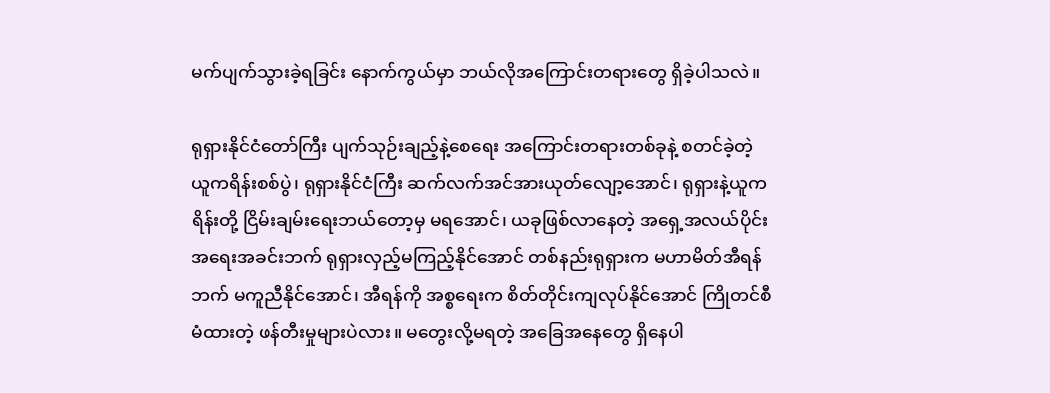မက်ပျက်သွားခဲ့ရခြင်း နောက်ကွယ်မှာ ဘယ်လိုအကြောင်းတရားတွေ ရှိခဲ့ပါသလဲ။

ရုရှားနိုင်ငံတော်ကြီး ပျက်သုဉ်းချည့်နဲ့စေရေး အကြောင်းတရားတစ်ခုနဲ့ စတင်ခဲ့တဲ့ ယူကရိန်းစစ်ပွဲ၊ ရုရှားနိုင်ငံကြီး ဆက်လက်အင်အားယုတ်လျော့အောင်၊ ရုရှားနဲ့ယူကရိန်းတို့ ငြိမ်းချမ်းရေးဘယ်တော့မှ မရအောင်၊ ယခုဖြစ်လာနေတဲ့ အရှေ့အလယ်ပိုင်း အရေးအခင်းဘက် ရုရှားလှည့်မကြည့်နိုင်အောင် တစ်နည်းရုရှားက မဟာမိတ်အီရန်ဘက် မကူညီနိုင်အောင်၊ အီရန်ကို အစ္စရေးက စိတ်တိုင်းကျလုပ်နိုင်အောင် ကြိုတင်စီမံထားတဲ့ ဖန်တီးမှုများပဲလား။ မတွေးလို့မရတဲ့ အခြေအနေတွေ ရှိနေပါ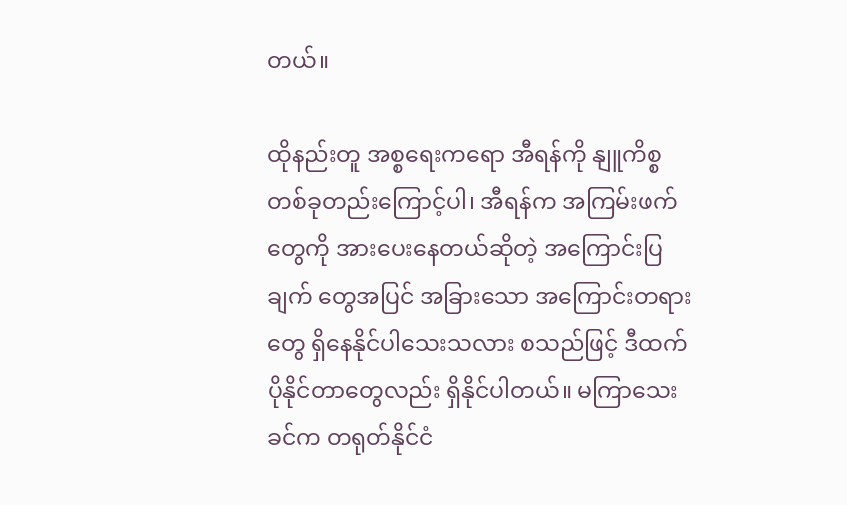တယ်။

ထိုနည်းတူ အစ္စရေးကရော အီရန်ကို နျူကိစ္စတစ်ခုတည်းကြောင့်ပါ၊ အီရန်က အကြမ်းဖက်တွေကို အားပေးနေတယ်ဆိုတဲ့ အကြောင်းပြချက် တွေအပြင် အခြားသော အကြောင်းတရားတွေ ရှိနေနိုင်ပါသေးသလား စသည်ဖြင့် ဒီထက်ပိုနိုင်တာတွေလည်း ရှိနိုင်ပါတယ်။ မကြာသေးခင်က တရုတ်နိုင်ငံ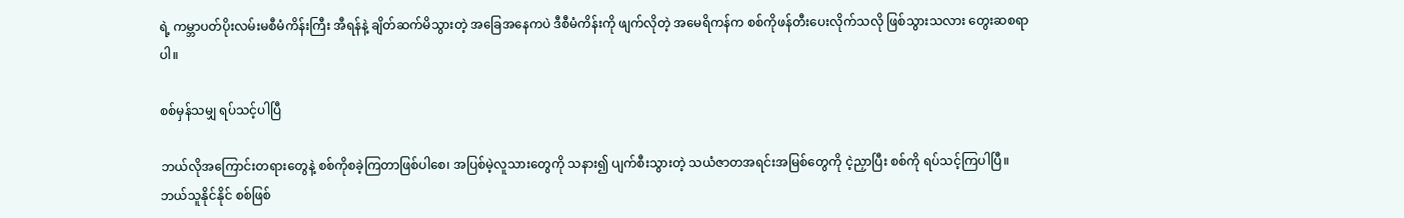ရဲ့ ကမ္ဘာပတ်ပိုးလမ်းမစီမံကိန်းကြီး အီရန်နဲ့ ချိတ်ဆက်မိသွားတဲ့ အခြေအနေကပဲ ဒီစီမံကိန်းကို ဖျက်လိုတဲ့ အမေရိကန်က စစ်ကိုဖန်တီးပေးလိုက်သလို ဖြစ်သွားသလား တွေးဆစရာပါ။

စစ်မှန်သမျှ ရပ်သင့်ပါပြီ

ဘယ်လိုအကြောင်းတရားတွေနဲ့ စစ်ကိုစခဲ့ကြတာဖြစ်ပါစေ၊ အပြစ်မဲ့လူသားတွေကို သနား၍ ပျက်စီးသွားတဲ့ သယံဇာတအရင်းအမြစ်တွေကို ငဲ့ညှာပြီး စစ်ကို ရပ်သင့်ကြပါပြီ။ ဘယ်သူနိုင်နိုင် စစ်ဖြစ်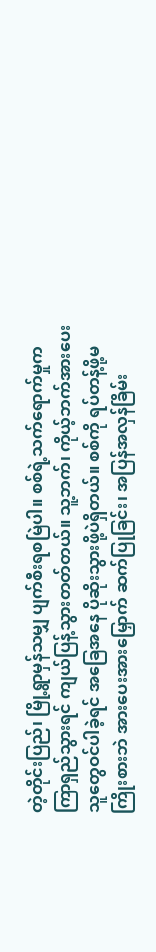တဲ့တိုင်းပြည်၊ မြို့ရွာမှန်သမျှ ပျက်စီးရစမြဲပါ။ စစ်ရဲ့သက်ရောက်မှုက ကြာရှည်သွားရင် ကျယ်ပြန့်သွားတတ်တယ်။ သူ့ဘက်၊ ကိုယ့်ဘက်အားပေး သူတွေဝင်ပါခဲ့ရင် အခြေအနေ ပိုဆိုးသွားဖို့ပဲရှိတယ်။ စစ်ကို ရပ်တန့်ဖို့မကြိုးစားဘဲ အားပေးအားမြှောက် ဆက်ပြုခြင်း၊ အပြန်အလှန်ခြိမ်း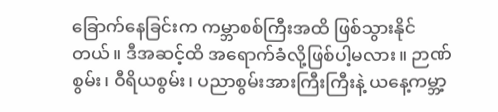ခြောက်နေခြင်းက ကမ္ဘာစစ်ကြီးအထိ ဖြစ်သွားနိုင်တယ်။ ဒီအဆင့်ထိ အရောက်ခံလို့ဖြစ်ပါ့မလား။ ဉာဏ်စွမ်း၊ ဝီရိယစွမ်း၊ ပညာစွမ်းအားကြီးကြီးနဲ့ ယနေ့ကမ္ဘာ့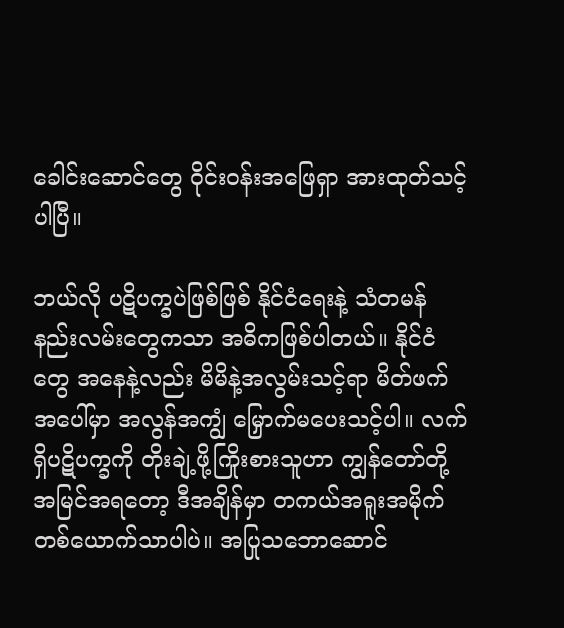ခေါင်းဆောင်တွေ ဝိုင်းဝန်းအဖြေရှာ အားထုတ်သင့်ပါပြီ။

ဘယ်လို ပဋိပက္ခပဲဖြစ်ဖြစ် နိုင်ငံရေးနဲ့ သံတမန်နည်းလမ်းတွေကသာ အဓိကဖြစ်ပါတယ်။ နိုင်ငံတွေ အနေနဲ့လည်း မိမိနဲ့အလွမ်းသင့်ရာ မိတ်ဖက်အပေါ်မှာ အလွန်အကျွံ မြှောက်မပေးသင့်ပါ။ လက်ရှိပဋိပက္ခကို တိုးချဲ့ဖို့ကြိုးစားသူဟာ ကျွန်တော်တို့ အမြင်အရတော့ ဒီအချိန်မှာ တကယ်အရူးအမိုက် တစ်ယောက်သာပါပဲ။ အပြုသဘောဆောင်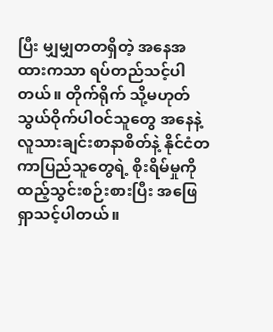ပြီး မျှမျှတတရှိတဲ့ အနေအထားကသာ ရပ်တည်သင့်ပါတယ်။ တိုက်ရိုက် သို့မဟုတ် သွယ်ဝိုက်ပါဝင်သူတွေ အနေနဲ့ လူသားချင်းစာနာစိတ်နဲ့ နိုင်ငံတကာပြည်သူတွေရဲ့ စိုးရိမ်မှုကို ထည့်သွင်းစဉ်းစားပြီး အဖြေရှာသင့်ပါတယ်။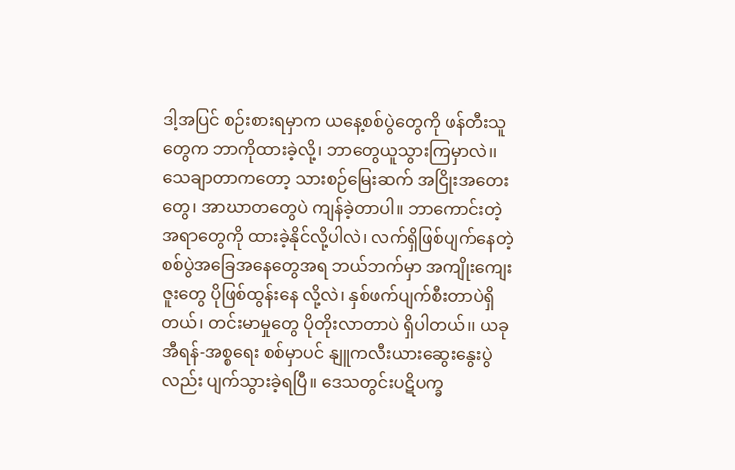ဒါ့အပြင် စဉ်းစားရမှာက ယနေ့စစ်ပွဲတွေကို ဖန်တီးသူတွေက ဘာကိုထားခဲ့လို့၊ ဘာတွေယူသွားကြမှာလဲ၊၊ သေချာတာကတော့ သားစဉ်မြေးဆက် အငြိုးအတေးတွေ၊ အာဃာတတွေပဲ ကျန်ခဲ့တာပါ။ ဘာကောင်းတဲ့အရာတွေကို ထားခဲ့နိုင်လို့ပါလဲ၊ လက်ရှိဖြစ်ပျက်နေတဲ့ စစ်ပွဲအခြေအနေတွေအရ ဘယ်ဘက်မှာ အကျိုးကျေးဇူးတွေ ပိုဖြစ်ထွန်းနေ လို့လဲ၊ နှစ်ဖက်ပျက်စီးတာပဲရှိတယ်၊ တင်းမာမှုတွေ ပိုတိုးလာတာပဲ ရှိပါတယ်၊၊ ယခု အီရန်-အစ္စရေး စစ်မှာပင် နျူကလီးယားဆွေးနွေးပွဲလည်း ပျက်သွားခဲ့ရပြီ။ ဒေသတွင်းပဋိပက္ခ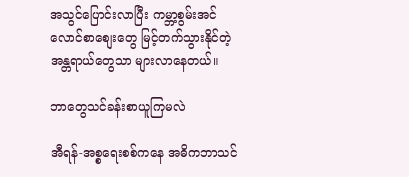အသွင်ပြောင်းလာပြီး ကမ္ဘာ့စွမ်းအင်လောင်စာစျေးတွေ မြင့်တက်သွားနိုင်တဲ့ အန္တရာယ်တွေသာ များလာနေတယ်။

ဘာတွေသင်ခန်းစာယူကြမလဲ

အီရန်-အစ္စရေးစစ်ကနေ အဓိကဘာသင်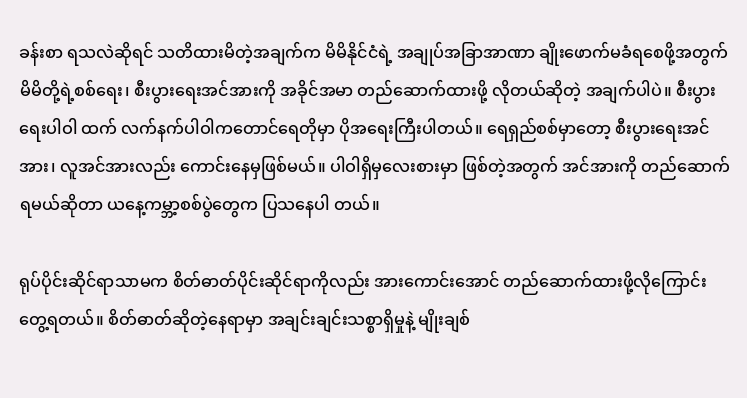ခန်းစာ ရသလဲဆိုရင် သတိထားမိတဲ့အချက်က မိမိနိုင်ငံရဲ့ အချုပ်အခြာအာဏာ ချိုးဖောက်မခံရစေဖို့အတွက် မိမိတို့ရဲ့စစ်ရေး၊ စီးပွားရေးအင်အားကို အခိုင်အမာ တည်ဆောက်ထားဖို့ လိုတယ်ဆိုတဲ့ အချက်ပါပဲ။ စီးပွားရေးပါဝါ ထက် လက်နက်ပါဝါကတောင်ရေတိုမှာ ပိုအရေးကြီးပါတယ်။ ရေရှည်စစ်မှာတော့ စီးပွားရေးအင်အား၊ လူအင်အားလည်း ကောင်းနေမှဖြစ်မယ်။ ပါဝါရှိမှလေးစားမှာ ဖြစ်တဲ့အတွက် အင်အားကို တည်ဆောက် ရမယ်ဆိုတာ ယနေ့ကမ္ဘာ့စစ်ပွဲတွေက ပြသနေပါ တယ်။

ရုပ်ပိုင်းဆိုင်ရာသာမက စိတ်ဓာတ်ပိုင်းဆိုင်ရာကိုလည်း အားကောင်းအောင် တည်ဆောက်ထားဖို့လိုကြောင်း တွေ့ရတယ်။ စိတ်ဓာတ်ဆိုတဲ့နေရာမှာ အချင်းချင်းသစ္စာရှိမှုနဲ့ မျိုးချစ်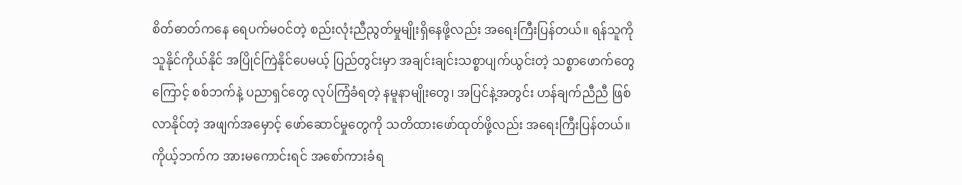စိတ်ဓာတ်ကနေ ရေပက်မဝင်တဲ့ စည်းလုံးညီညွတ်မှုမျိုးရှိနေဖို့လည်း အရေးကြီးပြန်တယ်။ ရန်သူကို သူနိုင်ကိုယ်နိုင် အပြိုင်ကြဲနိုင်ပေမယ့် ပြည်တွင်းမှာ အချင်းချင်းသစ္စာပျက်ယွင်းတဲ့ သစ္စာဖောက်တွေကြောင့် စစ်ဘက်နဲ့ ပညာရှင်တွေ လုပ်ကြံခံရတဲ့ နမူနာမျိုးတွေ၊ အပြင်နဲ့အတွင်း ဟန်ချက်ညီညီ ဖြစ်လာနိုင်တဲ့ အဖျက်အမှောင့် ဖော်ဆောင်မှုတွေကို သတိထားဖော်ထုတ်ဖို့လည်း အရေးကြီးပြန်တယ်။ ကိုယ့်ဘက်က အားမကောင်းရင် အစော်ကားခံရ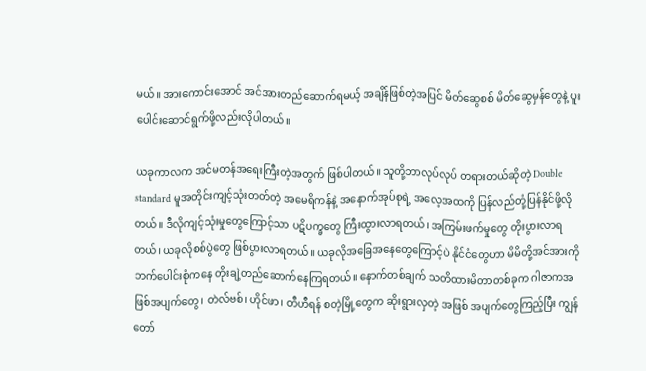မယ်။ အားကောင်းအောင် အင်အားတည်ဆောက်ရမယ့် အချိန်ဖြစ်တဲ့အပြင် မိတ်ဆွေစစ် မိတ်ဆွေမှန်တွေနဲ့ ပူးပေါင်းဆောင်ရွက်ဖို့လည်းလိုပါတယ်။

ယခုကာလက အင်မတန်အရေးကြီးတဲ့အတွက် ဖြစ်ပါတယ်။ သူတို့ဘာလုပ်လုပ် တရားတယ်ဆိုတဲ့ Double standard မူအတိုင်းကျင့်သုံးတတ်တဲ့ အမေရိကန်နဲ့ အနောက်အုပ်စုရဲ့ အလေ့အထကို ပြန်လည်တုံ့ပြန်နိုင်ဖို့လိုတယ်။ ဒီလိုကျင့်သုံးမှုတွေကြောင့်သာ ပဋိပက္ခတွေ ကြီးထွားလာရတယ်၊ အကြမ်းဖက်မှုတွေ တိုးပွားလာရတယ်၊ ယခုလိုစစ်ပွဲတွေ ဖြစ်ပွားလာရတယ်။ ယခုလိုအခြေအနေတွေကြောင့်ပဲ နိုင်ငံတွေဟာ မိမိတို့အင်အားကို ဘက်ပေါင်းစုံကနေ တိုးချဲ့တည်ဆောက်နေကြရတယ်။ နောက်တစ်ချက် သတိထားမိတာတစ်ခုက ဂါဇာကအဖြစ်အပျက်တွေ၊ တဲလ်ဗစ်၊ ဟိုင်ဖာ၊ တီဟီရန် စတဲ့မြို့တွေက ဆိုးရွားလှတဲ့ အဖြစ် အပျက်တွေကြည့်ပြီး ကျွန်တော်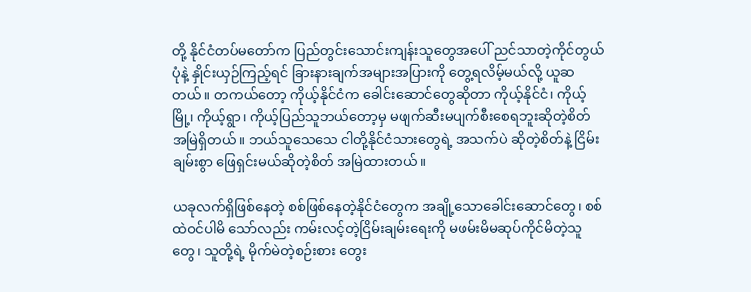တို့ နိုင်ငံတပ်မတော်က ပြည်တွင်းသောင်းကျန်းသူတွေအပေါ် ညင်သာတဲ့ကိုင်တွယ်ပုံနဲ့ နှိုင်းယှဉ်ကြည့်ရင် ခြားနားချက်အများအပြားကို တွေ့ရလိမ့်မယ်လို့ ယူဆတယ်။ တကယ်တော့ ကိုယ့်နိုင်ငံက ခေါင်းဆောင်တွေဆိုတာ ကိုယ့်နိုင်ငံ၊ ကိုယ့်မြို့၊ ကိုယ့်ရွာ၊ ကိုယ့်ပြည်သူဘယ်တော့မှ မဖျက်ဆီးမပျက်စီးစေရဘူးဆိုတဲ့စိတ် အမြဲရှိတယ်။ ဘယ်သူသေသေ ငါတို့နိုင်ငံသားတွေရဲ့ အသက်ပဲ ဆိုတဲ့စိတ်နဲ့ ငြိမ်းချမ်းစွာ ဖြေရှင်းမယ်ဆိုတဲ့စိတ် အမြဲထားတယ်။

ယခုလက်ရှိဖြစ်နေတဲ့ စစ်ဖြစ်နေတဲ့နိုင်ငံတွေက အချို့သောခေါင်းဆောင်တွေ၊ စစ်ထဲဝင်ပါမိ သော်လည်း ကမ်းလင့်တဲ့ငြိမ်းချမ်းရေးကို မဖမ်းမိမဆုပ်ကိုင်မိတဲ့သူတွေ၊ သူတို့ရဲ့ မိုက်မဲတဲ့စဉ်းစား တွေး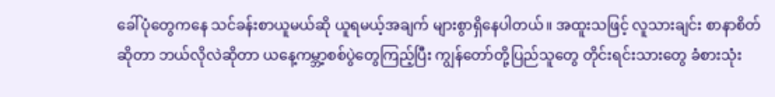ခေါ်ပုံတွေကနေ သင်ခန်းစာယူမယ်ဆို ယူရမယ့်အချက် များစွာရှိနေပါတယ်။ အထူးသဖြင့် လူသားချင်း စာနာစိတ်ဆိုတာ ဘယ်လိုလဲဆိုတာ ယနေ့ကမ္ဘာ့စစ်ပွဲတွေကြည့်ပြီး ကျွန်တော်တို့ပြည်သူတွေ တိုင်းရင်းသားတွေ ခံစားသုံး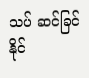သပ် ဆင်ခြင်နိုင်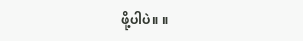ဖို့ပါပဲ။ ။